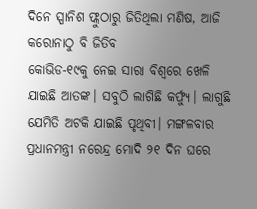ଦିନେ ସ୍ପାନିଶ ଫ୍ଲୁଠାରୁ ଜିତିଥିଲା ମଣିଷ, ଆଜି କରୋନାଠୁ ବି ଜିତିବ
କୋଭିଡ-୧୯କୁ ନେଇ ସାରା ବିଶ୍ୱରେ ଖେଳି ଯାଇଛି ଆତଙ୍କ। ସବୁଠି ଲାଗିଛି କର୍ଫ୍ୟୁ। ଲାଗୁଛି ଯେମିତି ଅଟକି ଯାଇଛି ପୃଥିବୀ। ମଙ୍ଗଳବାର ପ୍ରଧାନମନ୍ତ୍ରୀ ନରେନ୍ଦ୍ର ମୋଦି ୨୧ ଦିନ ଘରେ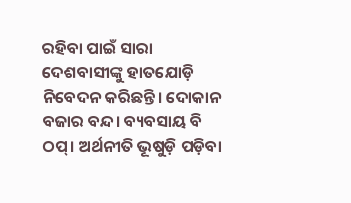ରହିବା ପାଇଁ ସାରା ଦେଶବାସୀଙ୍କୁ ହାତଯୋଡ଼ି ନିବେଦନ କରିଛନ୍ତି। ଦୋକାନ ବଜାର ବନ୍ଦ। ବ୍ୟବସାୟ ବି ଠପ୍। ଅର୍ଥନୀତି ଭୂଷୁଡ଼ି ପଡ଼ିବା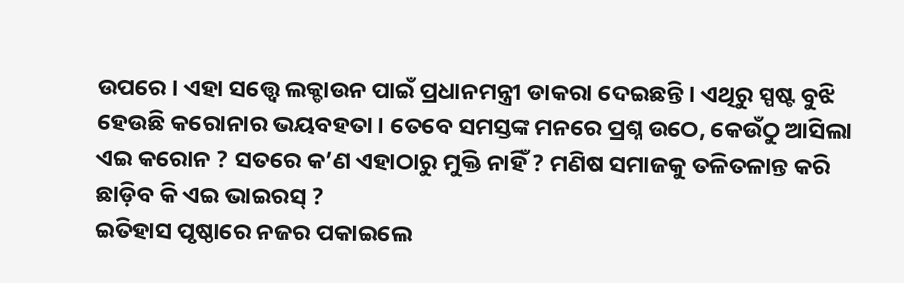ଉପରେ। ଏହା ସତ୍ତ୍ୱେ ଲକ୍ଡାଉନ ପାଇଁ ପ୍ରଧାନମନ୍ତ୍ରୀ ଡାକରା ଦେଇଛନ୍ତି। ଏଥିରୁ ସ୍ପଷ୍ଟ ବୁଝି ହେଉଛି କରୋନାର ଭୟବହତା। ତେବେ ସମସ୍ତଙ୍କ ମନରେ ପ୍ରଶ୍ନ ଉଠେ, କେଉଁଠୁ ଆସିଲା ଏଇ କରୋନ ? ସତରେ କ’ଣ ଏହାଠାରୁ ମୁକ୍ତି ନାହିଁ ? ମଣିଷ ସମାଜକୁ ତଳିତଳାନ୍ତ କରି ଛାଡ଼ିବ କି ଏଇ ଭାଇରସ୍ ?
ଇତିହାସ ପୃଷ୍ଠାରେ ନଜର ପକାଇଲେ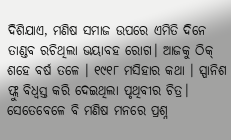ଦିଶିଯାଏ, ମଣିଷ ସମାଜ ଉପରେ ଏମିତି ଦିନେ ତାଣ୍ଡବ ରଚିଥିଲା ଭୟାବହ ରୋଗ। ଆଜକୁ ଠିକ୍ ଶହେ ବର୍ଷ ତଳେ । ୧୯୧୮ ମସିହାର କଥା । ସ୍ପାନିଶ ଫ୍ଲୁ ବିଧ୍ୱସ୍ତ କରି ଦେଇଥିଲା ପୃଥିବୀର ଚିତ୍ର। ସେତେବେଳେ ବି ମଣିଷ ମନରେ ପ୍ରଶ୍ନ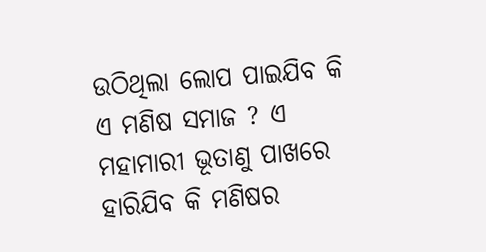ଉଠିଥିଲା ଲୋପ ପାଇଯିବ କି ଏ ମଣିଷ ସମାଜ ? ଏ ମହାମାରୀ ଭୂତାଣୁ ପାଖରେ ହାରିଯିବ କି ମଣିଷର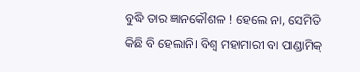ବୁଦ୍ଧି ତାର ଜ୍ଞାନକୌଶଳ ! ହେଲେ ନା, ସେମିତି କିଛି ବି ହେଲାନି। ବିଶ୍ୱ ମହାମାରୀ ବା ପାଣ୍ଡାମିକ୍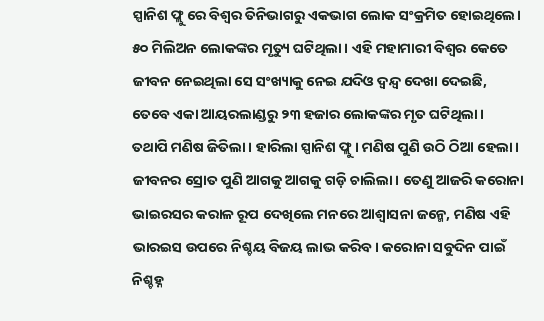ସ୍ପାନିଶ ଫ୍ଲୁ ରେ ବିଶ୍ୱର ତିନିଭାଗରୁ ଏକଭାଗ ଲୋକ ସଂକ୍ରମିତ ହୋଇଥିଲେ। ୫୦ ମିଲିଅନ ଲୋକଙ୍କର ମୃତ୍ୟୁ ଘଟିଥିଲା। ଏହି ମହାମାରୀ ବିଶ୍ୱର କେତେ ଜୀବନ ନେଇଥିଲା ସେ ସଂଖ୍ୟାକୁ ନେଇ ଯଦିଓ ଦ୍ୱନ୍ଦ୍ୱ ଦେଖା ଦେଇଛି, ତେବେ ଏକା ଆୟରଲାଣ୍ଡରୁ ୨୩ ହଜାର ଲୋକଙ୍କର ମୃତ ଘଟିଥିଲା।
ତଥାପି ମଣିଷ ଜିତିଲା। ହାରିଲା ସ୍ପାନିଶ ଫ୍ଲୁ। ମଣିଷ ପୁଣି ଉଠି ଠିଆ ହେଲା। ଜୀବନର ସ୍ରୋତ ପୁଣି ଆଗକୁ ଆଗକୁ ଗଡ଼ି ଚାଲିଲା। ତେଣୁ ଆଜରି କରୋନା ଭାଇରସର କରାଳ ରୂପ ଦେଖିଲେ ମନରେ ଆଶ୍ୱାସନା ଜନ୍ମେ, ମଣିଷ ଏହି ଭାରଇସ ଉପରେ ନିଶ୍ଚୟ ବିଜୟ ଲାଭ କରିବ। କରୋନା ସବୁଦିନ ପାଇଁ ନିଶ୍ଚହ୍ନ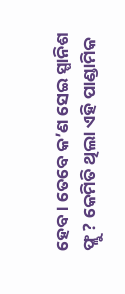ହେବ। ତେବେ କ’ଣ ସେଇ ସ୍ପାନିଶ ଫ୍ଲୁ ? କେମିତି ଥିଲା ଏହି ପାଣ୍ଡାମିକ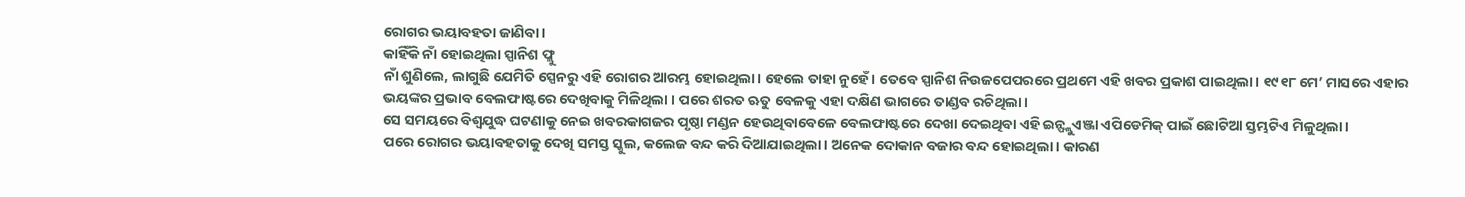ରୋଗର ଭୟାବହତା ଜାଣିବା ।
କାହିଁକି ନାଁ ହୋଇଥିଲା ସ୍ପାନିଶ ଫ୍ଲୁ
ନାଁ ଶୁଣିଲେ, ଲାଗୁଛି ଯେମିତି ସ୍ପେନରୁ ଏହି ରୋଗର ଆରମ୍ଭ ହୋଇଥିଲା। ହେଲେ ତାହା ନୁହେଁ । ତେବେ ସ୍ପାନିଶ ନିଉଜପେପରରେ ପ୍ରଥମେ ଏହି ଖବର ପ୍ରକାଶ ପାଇଥିଲା। ୧୯୧୮ ମେ’ ମାସରେ ଏହାର ଭୟଙ୍କର ପ୍ରଭାବ ବେଲଫାଷ୍ଟରେ ଦେଖିବାକୁ ମିଳିଥିଲା । ପରେ ଶରତ ଋତୁ ବେଳକୁ ଏହା ଦକ୍ଷିଣ ଭାଗରେ ତାଣ୍ଡବ ରଚିଥିଲା।
ସେ ସମୟରେ ବିଶ୍ୱଯୁଦ୍ଧ ଘଟଣାକୁ ନେଇ ଖବରକାଗଜର ପୃଷ୍ଠା ମଣ୍ଡନ ହେଉଥିବାବେଳେ ବେଲଫାଷ୍ଟରେ ଦେଖା ଦେଇଥିବା ଏହି ଇନ୍ଫ୍ଲୁଏଞ୍ଜା ଏପିଡେମିକ୍ ପାଇଁ ଛୋଟିଆ ସ୍ତମ୍ଭଟିଏ ମିଳୁଥିଲା।
ପରେ ରୋଗର ଭୟାବହତାକୁ ଦେଖି ସମସ୍ତ ସ୍କୁଲ, କଲେଜ ବନ୍ଦ କରି ଦିଆଯାଇଥିଲା। ଅନେକ ଦୋକାନ ବଜାର ବନ୍ଦ ହୋଇଥିଲା । କାରଣ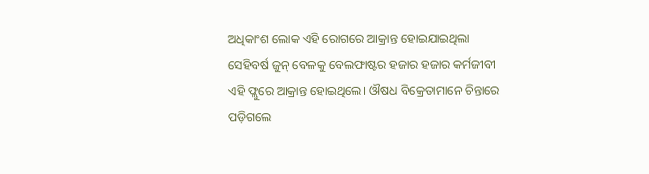ଅଧିକାଂଶ ଲୋକ ଏହି ରୋଗରେ ଆକ୍ରାନ୍ତ ହୋଇଯାଇଥିଲା
ସେହିବର୍ଷ ଜୁନ୍ ବେଳକୁ ବେଲଫାଷ୍ଟର ହଜାର ହଜାର କର୍ମଜୀବୀ ଏହି ଫ୍ଲୁରେ ଆକ୍ରାନ୍ତ ହୋଇଥିଲେ। ଔଷଧ ବିକ୍ରେତାମାନେ ଚିନ୍ତାରେ ପଡ଼ିଗଲେ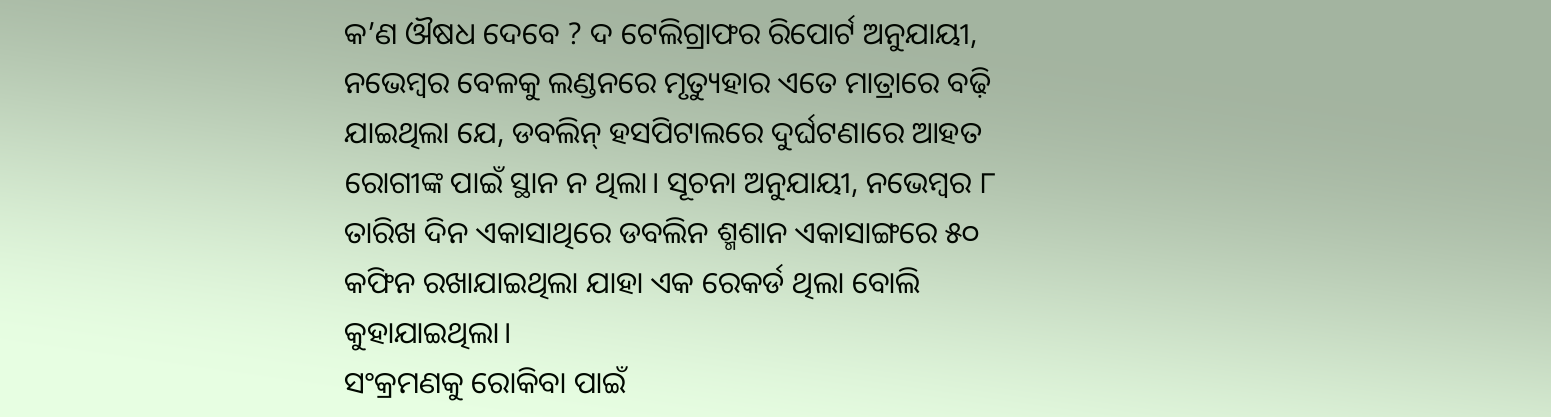କ’ଣ ଔଷଧ ଦେବେ ? ଦ ଟେଲିଗ୍ରାଫର ରିପୋର୍ଟ ଅନୁଯାୟୀ, ନଭେମ୍ବର ବେଳକୁ ଲଣ୍ଡନରେ ମୃତ୍ୟୁହାର ଏତେ ମାତ୍ରାରେ ବଢ଼ି ଯାଇଥିଲା ଯେ, ଡବଲିନ୍ ହସପିଟାଲରେ ଦୁର୍ଘଟଣାରେ ଆହତ ରୋଗୀଙ୍କ ପାଇଁ ସ୍ଥାନ ନ ଥିଲା। ସୂଚନା ଅନୁଯାୟୀ, ନଭେମ୍ବର ୮ ତାରିଖ ଦିନ ଏକାସାଥିରେ ଡବଲିନ ଶ୍ମଶାନ ଏକାସାଙ୍ଗରେ ୫୦ କଫିନ ରଖାଯାଇଥିଲା ଯାହା ଏକ ରେକର୍ଡ ଥିଲା ବୋଲି କୁହାଯାଇଥିଲା।
ସଂକ୍ରମଣକୁ ରୋକିବା ପାଇଁ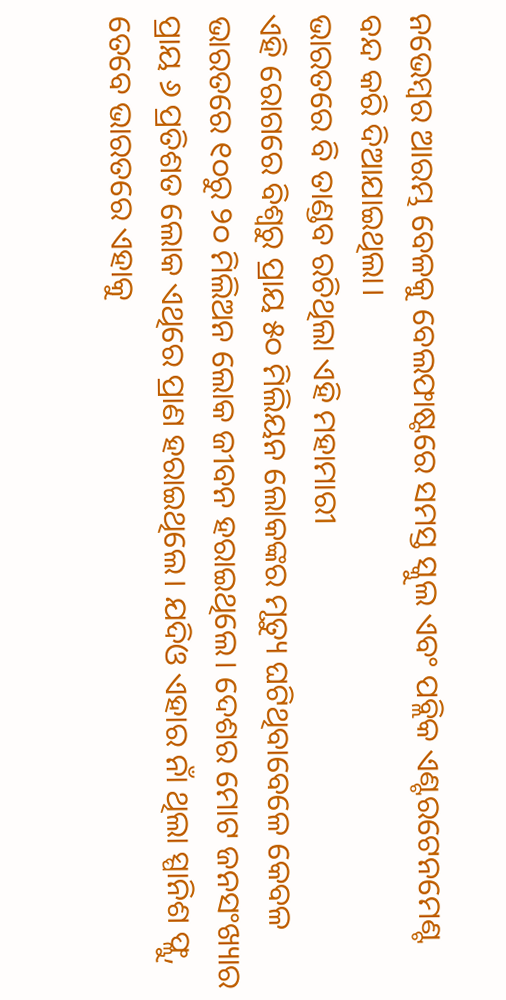ନଭେମ୍ବର ଆରମ୍ଭ ବେଳକୁ ବେଲଫାଷ୍ଟରେ ସମସ୍ତ ସ୍କୁଲ ଏବଂ ପବ୍ଲିକ ଏଣ୍ଟରଟେନମେଣ୍ଟ ବନ୍ଦ କରି ଦିଆଯାଇଥିଲା।
ଭାରତରେ ବି ତାଣ୍ଡବ ରଚିଥିଲା ଏହି ମହାମାରୀ
ଏହି ରୋଗରେ ବିଶ୍ୱରୁ ପ୍ରାୟ ୫୦ ମିଲିୟନ ଲୋକଙ୍କର ମୃତ୍ୟୁ ଘଟିଥିବାବେଳେ କେବଳ ଭାରତରେ ୧୦ରୁ ୨୦ ମିଲିଅନ ଲୋକ ଜୀବନ ହରାଇଥିଲେ। ଦେଶର ମୋଟ ଜନସଂଖ୍ୟାର ପ୍ରାୟ ୬ ପ୍ରତିଶତ ଲୋକ ଏଥିରେ ପ୍ରାଣ ହରାଇଥିଲେ। ଯଦିଓ ଏହାର ନାଁ ଥିଲା ସ୍ପାନିଶ ଫ୍ଲୁ, ତେବେ ଭାରତରେ ଏହାକୁ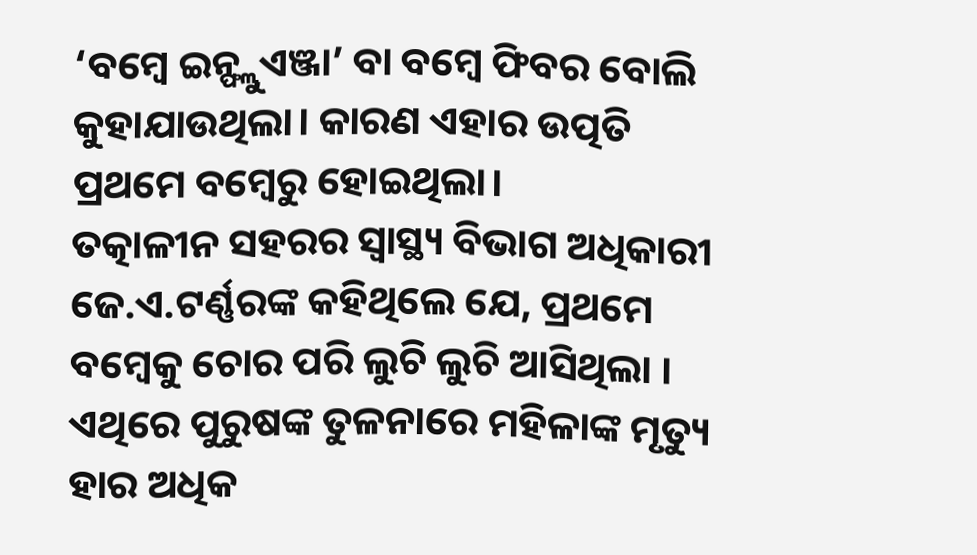‘ବମ୍ବେ ଇନ୍ଫ୍ଲୁଏଞ୍ଜା’ ବା ବମ୍ବେ ଫିବର ବୋଲି କୁହାଯାଉଥିଲା। କାରଣ ଏହାର ଉତ୍ପତି ପ୍ରଥମେ ବମ୍ବେରୁ ହୋଇଥିଲା।
ତତ୍କାଳୀନ ସହରର ସ୍ୱାସ୍ଥ୍ୟ ବିଭାଗ ଅଧିକାରୀ ଜେ.ଏ.ଟର୍ଣ୍ଣରଙ୍କ କହିଥିଲେ ଯେ, ପ୍ରଥମେ ବମ୍ବେକୁ ଚୋର ପରି ଲୁଚି ଲୁଚି ଆସିଥିଲା । ଏଥିରେ ପୁରୁଷଙ୍କ ତୁଳନାରେ ମହିଳାଙ୍କ ମୃତ୍ୟୁ ହାର ଅଧିକ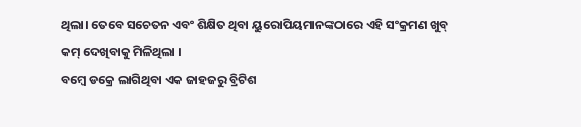ଥିଲା। ତେବେ ସଚେତନ ଏବଂ ଶିକ୍ଷିତ ଥିବା ୟୁରୋପିୟମାନଙ୍କଠାରେ ଏହି ସଂକ୍ରମଣ ଖୁବ୍ କମ୍ ଦେଖିବାକୁ ମିଳିଥିଲା ।
ବମ୍ବେ ଡକ୍ରେ ଲାଗିଥିବା ଏକ ଜାହଜରୁ ବ୍ରିଟିଶ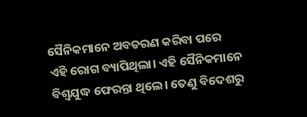ସୈନିକମାନେ ଅବତରଣ କରିବା ପରେ ଏହି ରୋଗ ବ୍ୟାପିଥିଲା। ଏହି ସୈନିକମାନେ ବିଶ୍ୱଯୁଦ୍ଧ ଫେରନ୍ତା ଥିଲେ। ତେଣୁ ବିଦେଶରୁ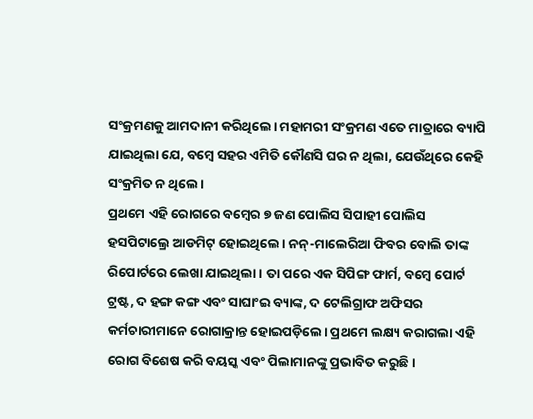ସଂକ୍ରମଣକୁ ଆମଦାନୀ କରିଥିଲେ। ମହାମରୀ ସଂକ୍ରମଣ ଏତେ ମାତ୍ରାରେ ବ୍ୟାପି ଯାଇଥିଲା ଯେ, ବମ୍ବେ ସହର ଏମିତି କୌଣସି ଘର ନ ଥିଲା, ଯେଉଁଥିରେ କେହି ସଂକ୍ରମିତ ନ ଥିଲେ।
ପ୍ରଥମେ ଏହି ରୋଗରେ ବମ୍ବେର ୭ ଜଣ ପୋଲିସ ସିପାହୀ ପୋଲିସ ହସପିଟାଲ୍ରେ ଆଡମିଟ୍ ହୋଇଥିଲେ। ନନ୍-ମାଲେରିଆ ଫିବର ବୋଲି ତାଙ୍କ ରିପୋର୍ଟରେ ଲେଖା ଯାଇଥିଲା। ତା ପରେ ଏକ ସିପିଙ୍ଗ ଫାର୍ମ, ବମ୍ବେ ପୋର୍ଟ ଟ୍ରଷ୍ଟ, ଦ ହଙ୍ଗ କଙ୍ଗ ଏବଂ ସାଘାଂଇ ବ୍ୟାଙ୍କ, ଦ ଟେଲିଗ୍ରାଫ ଅଫିସର କର୍ମଚାରୀମାନେ ରୋଗାକ୍ରାନ୍ତ ହୋଇପଡ଼ିଲେ। ପ୍ରଥମେ ଲକ୍ଷ୍ୟ କରାଗଲା ଏହି ରୋଗ ବିଶେଷ କରି ବୟସ୍କ ଏବଂ ପିଲାମାନଙ୍କୁ ପ୍ରଭାବିତ କରୁଛି।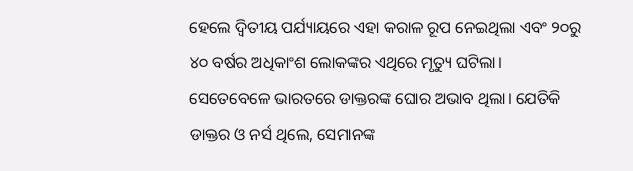ହେଲେ ଦ୍ୱିତୀୟ ପର୍ଯ୍ୟାୟରେ ଏହା କରାଳ ରୂପ ନେଇଥିଲା ଏବଂ ୨୦ରୁ ୪୦ ବର୍ଷର ଅଧିକାଂଶ ଲୋକଙ୍କର ଏଥିରେ ମୃତ୍ୟୁ ଘଟିଲା।
ସେତେବେଳେ ଭାରତରେ ଡାକ୍ତରଙ୍କ ଘୋର ଅଭାବ ଥିଲା। ଯେତିକି ଡାକ୍ତର ଓ ନର୍ସ ଥିଲେ, ସେମାନଙ୍କ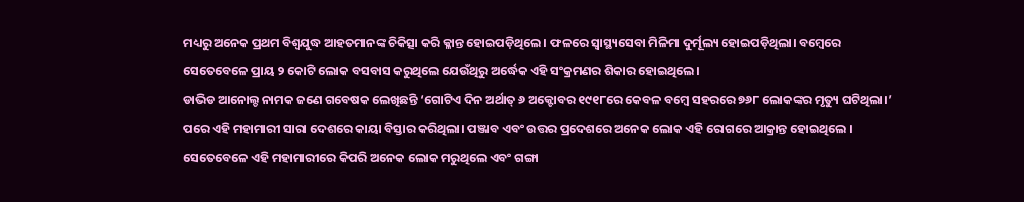ମଧ୍ୟରୁ ଅନେକ ପ୍ରଥମ ବିଶ୍ୱଯୁଦ୍ଧ ଆହତମାନଙ୍କ ଚିକିତ୍ସା କରି କ୍ଳାନ୍ତ ହୋଇପଡ଼ିଥିଲେ। ଫଳରେ ସ୍ୱାସ୍ଥ୍ୟସେବା ମିଳିମା ଦୁର୍ମୂଲ୍ୟ ହୋଇପଡ଼ିଥିଲା। ବମ୍ବେରେ ସେତେବେଳେ ପ୍ରାୟ ୨ କୋଟି ଲୋକ ବସବାସ କରୁଥିଲେ ଯେଉଁଥିରୁ ଅର୍ଦ୍ଧେକ ଏହି ସଂକ୍ରମଣର ଶିକାର ହୋଇଥିଲେ।
ଡାଭିଡ ଆନୋଲ୍ଡ ନାମକ ଜଣେ ଗବେଷକ ଲେଖିଛନ୍ତି ‘ଗୋଟିଏ ଦିନ ଅର୍ଥାତ୍ ୬ ଅକ୍ଟୋବର ୧୯୧୮ରେ କେବଳ ବମ୍ବେ ସହରରେ ୭୬୮ ଲୋକଙ୍କର ମୃତ୍ୟୁ ଘଟିଥିଲା।’ ପରେ ଏହି ମହାମାରୀ ସାରା ଦେଶରେ କାୟା ବିସ୍ତାର କରିଥିଲା। ପଞ୍ଜାବ ଏବଂ ଉତ୍ତର ପ୍ରଦେଶରେ ଅନେକ ଲୋକ ଏହି ରୋଗରେ ଆକ୍ରାନ୍ତ ହୋଇଥିଲେ ।
ସେତେବେଳେ ଏହି ମହାମାରୀରେ କିପରି ଅନେକ ଲୋକ ମରୁଥିଲେ ଏବଂ ଗଙ୍ଗା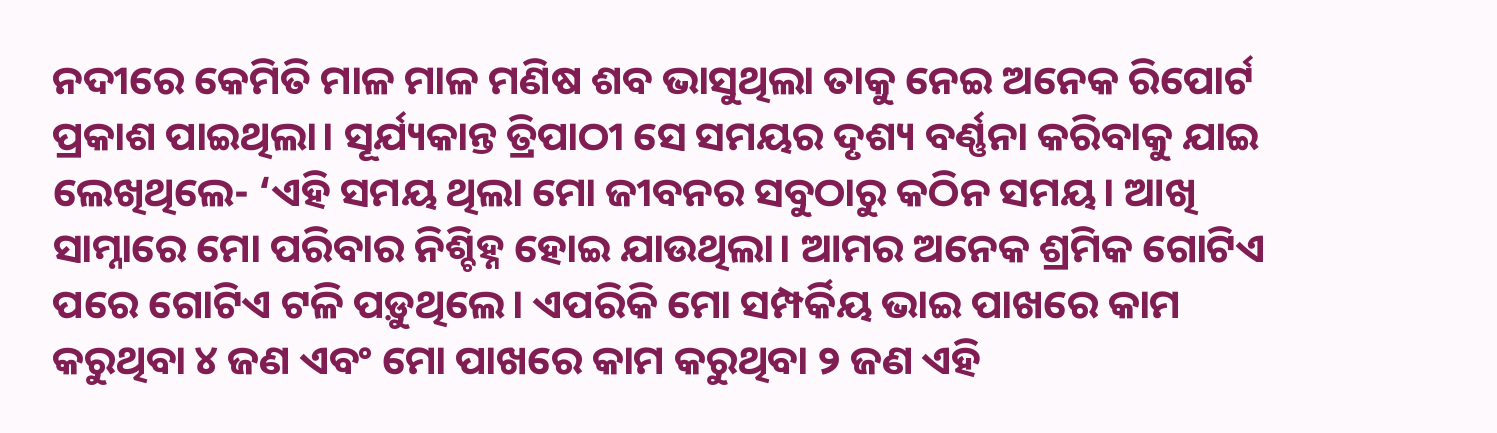ନଦୀରେ କେମିତି ମାଳ ମାଳ ମଣିଷ ଶବ ଭାସୁଥିଲା ତାକୁ ନେଇ ଅନେକ ରିପୋର୍ଟ ପ୍ରକାଶ ପାଇଥିଲା। ସୂର୍ଯ୍ୟକାନ୍ତ ତ୍ରିପାଠୀ ସେ ସମୟର ଦୃଶ୍ୟ ବର୍ଣ୍ଣନା କରିବାକୁ ଯାଇ ଲେଖିଥିଲେ- ‘ଏହି ସମୟ ଥିଲା ମୋ ଜୀବନର ସବୁଠାରୁ କଠିନ ସମୟ। ଆଖି ସାମ୍ନାରେ ମୋ ପରିବାର ନିଶ୍ଚିହ୍ନ ହୋଇ ଯାଉଥିଲା। ଆମର ଅନେକ ଶ୍ରମିକ ଗୋଟିଏ ପରେ ଗୋଟିଏ ଟଳି ପଡ଼ୁଥିଲେ। ଏପରିକି ମୋ ସମ୍ପର୍କିୟ ଭାଇ ପାଖରେ କାମ କରୁଥିବା ୪ ଜଣ ଏବଂ ମୋ ପାଖରେ କାମ କରୁଥିବା ୨ ଜଣ ଏହି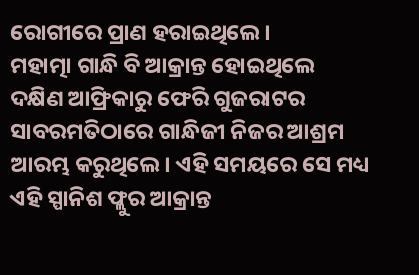ରୋଗୀରେ ପ୍ରାଣ ହରାଇଥିଲେ।
ମହାତ୍ମା ଗାନ୍ଧି ବି ଆକ୍ରାନ୍ତ ହୋଇଥିଲେ
ଦକ୍ଷିଣ ଆଫ୍ରିକାରୁ ଫେରି ଗୁଜରାଟର ସାବରମତିଠାରେ ଗାନ୍ଧିଜୀ ନିଜର ଆଶ୍ରମ ଆରମ୍ଭ କରୁଥିଲେ। ଏହି ସମୟରେ ସେ ମଧ୍ୟ ଏହି ସ୍ପାନିଶ ଫ୍ଲୁର ଆକ୍ରାନ୍ତ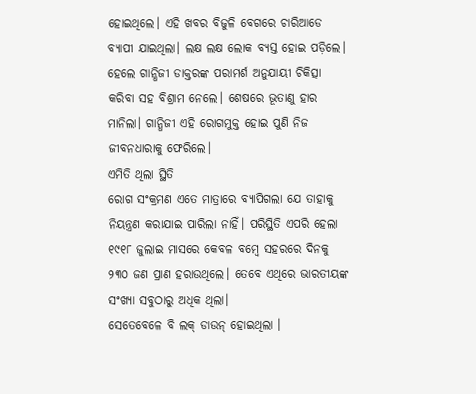ହୋଇଥିଲେ। ଏହି ଖବର ବିଜୁଳି ବେଗରେ ଚାରିଆଡେ ବ୍ୟାପୀ ଯାଇଥିଲା। ଲକ୍ଷ ଲକ୍ଷ ଲୋକ ବ୍ୟସ୍ତ ହୋଇ ପଡ଼ିଲେ। ହେଲେ ଗାନ୍ଧିଜୀ ଡାକ୍ତରଙ୍କ ପରାମର୍ଶ ଅନୁଯାୟୀ ଚିକିତ୍ସା କରିବା ସହ ବିଶ୍ରାମ ନେଲେ। ଶେଷରେ ଭୂତାଣୁ ହାର ମାନିଲା। ଗାନ୍ଧିଜୀ ଏହି ରୋଗମୁକ୍ତ ହୋଇ ପୁଣି ନିଜ ଜୀବନଧାରାକୁ ଫେରିଲେ।
ଏମିତି ଥିଲା ସ୍ଥିତି
ରୋଗ ସଂକ୍ରମଣ ଏତେ ମାତ୍ରାରେ ବ୍ୟାପିଗଲା ଯେ ତାହାକୁ ନିୟନ୍ତ୍ରଣ କରାଯାଇ ପାରିଲା ନାହିଁ। ପରିସ୍ଥିତି ଏପରି ହେଲା ୧୯୧୮ ଜୁଲାଇ ମାସରେ କେବଳ ବମ୍ବେ ସହରରେ ଦିନକୁ ୨୩୦ ଜଣ ପ୍ରାଣ ହରାଉଥିଲେ। ତେବେ ଏଥିରେ ଭାରତୀୟଙ୍କ ସଂଖ୍ୟା ସବୁଠାରୁ ଅଧିକ ଥିଲା।
ସେତେବେଳେ ବି ଲକ୍ ଡାଉନ୍ ହୋଇଥିଲା ।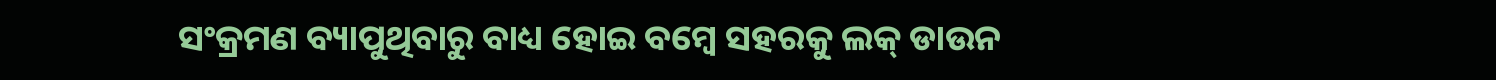ସଂକ୍ରମଣ ବ୍ୟାପୁଥିବାରୁ ବାଧ୍ୟ ହୋଇ ବମ୍ବେ ସହରକୁ ଲକ୍ ଡାଉନ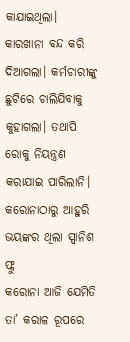କାଯାଇଥିଲା। କାରଖାନା ବନ୍ଦ କରି ଦିଆଗଲା। କର୍ମଚାରୀଙ୍କୁ ଛୁଟିରେ ଚାଲିଯିବାକୁ କୁହାଗଲା। ତଥାପି ରୋକୁ ନିୟନ୍ତ୍ରଣ କରାଯାଇ ପାରିଲାନି।
କରୋନାଠାରୁ ଆହୁରି ଭୟଙ୍କର ଥିଲା ସ୍ପାନିଶ ଫ୍ଲୁ
କରୋନା ଆଜି ଯେମିତି ତା’ କରାଳ ରୂପରେ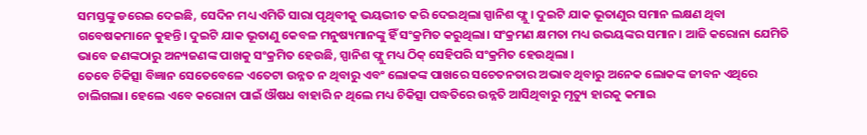ସମସ୍ତଙ୍କୁ ଡରେଇ ଦେଇଛି, ସେଦିନ ମଧ୍ୟ ଏମିତି ସାରା ପୃଥିବୀକୁ ଭୟଭୀତ କରି ଦେଇଥିଲା ସ୍ପାନିଶ ଫ୍ଲୁ। ଦୁଇଟି ଯାକ ଭୂତାଣୁର ସମାନ ଲକ୍ଷଣ ଥିବା ଗବେଷକମାନେ କୁହନ୍ତି। ଦୁଇଟି ଯାକ ଭୂତାଣୁ କେବଳ ମନୁଷ୍ୟମାନଙ୍କୁ ହିଁ ସଂକ୍ରମିତ କରୁଥିଲା। ସଂକ୍ରମଣ କ୍ଷମତା ମଧ୍ୟ ଉଭୟଙ୍କର ସମାନ। ଆଜି କରୋନା ଯେମିତି ଭାବେ ଜଣଙ୍କଠାରୁ ଅନ୍ୟଜଣଙ୍କ ପାଖକୁ ସଂକ୍ରମିତ ହେଉଛି, ସ୍ପାନିଶ ଫ୍ଲୁ ମଧ୍ୟ ଠିକ୍ ସେହିପରି ସଂକ୍ରମିତ ହେଉଥିଲା ।
ତେବେ ଚିକିତ୍ସା ବିଜ୍ଞାନ ସେତେବେଳେ ଏତେଟା ଉନ୍ନତ ନ ଥିବାରୁ ଏବଂ ଲୋକଙ୍କ ପାଖରେ ସଚେତନତାର ଅଭାବ ଥିବାରୁ ଅନେକ ଲୋକଙ୍କ ଜୀବନ ଏଥିରେ ଚାଲିଗଲା। ହେଲେ ଏବେ କରୋନା ପାଇଁ ଔଷଧ ବାହାରି ନ ଥିଲେ ମଧ୍ୟ ଚିକିତ୍ସା ପଦ୍ଧତିରେ ଉନ୍ନତି ଆସିଥିବାରୁ ମୃତ୍ୟୁ ହାରକୁ କମାଇ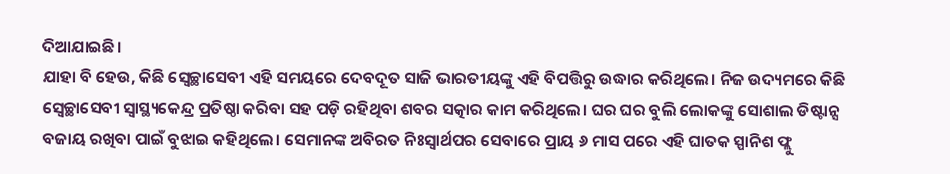ଦିଆଯାଇଛି।
ଯାହା ବି ହେଉ, କିଛି ସ୍ୱେଚ୍ଛାସେବୀ ଏହି ସମୟରେ ଦେବଦୂତ ସାଜି ଭାରତୀୟଙ୍କୁ ଏହି ବିପତ୍ତିରୁ ଉଦ୍ଧାର କରିଥିଲେ। ନିଜ ଉଦ୍ୟମରେ କିଛି ସ୍ୱେଚ୍ଛାସେବୀ ସ୍ୱାସ୍ଥ୍ୟକେନ୍ଦ୍ର ପ୍ରତିଷ୍ଠା କରିବା ସହ ପଡ଼ି ରହିଥିବା ଶବର ସତ୍କାର କାମ କରିଥିଲେ। ଘର ଘର ବୁଲି ଲୋକଙ୍କୁ ସୋଶାଲ ଡିଷ୍ଟାନ୍ସ ବଜାୟ ରଖିବା ପାଇଁ ବୁଝାଇ କହିଥିଲେ। ସେମାନଙ୍କ ଅବିରତ ନିଃସ୍ୱାର୍ଥପର ସେବାରେ ପ୍ରାୟ ୬ ମାସ ପରେ ଏହି ଘାତକ ସ୍ପାନିଶ ଫ୍ଲୁ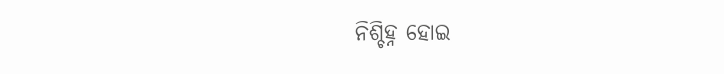ନିଶ୍ଚିହ୍ନ ହୋଇ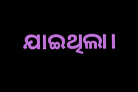ଯାଇଥିଲା।